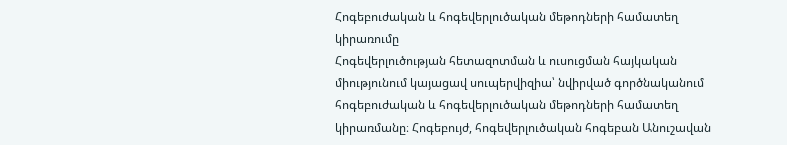Հոգեբուժական և հոգեվերլուծական մեթոդների համատեղ կիրառումը
Հոգեվերլուծության հետազոտման և ուսուցման հայկական միությունում կայացավ սուպերվիզիա՝ նվիրված գործնականում հոգեբուժական և հոգեվերլուծական մեթոդների համատեղ կիրառմանը։ Հոգեբույժ, հոգեվերլուծական հոգեբան Անուշավան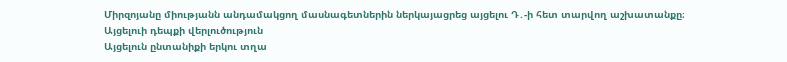Միրզոյանը միությանն անդամակցող մասնագետներին ներկայացրեց այցելու Դ․-ի հետ տարվող աշխատանքը։
Այցելուի դեպքի վերլուծություն
Այցելուն ընտանիքի երկու տղա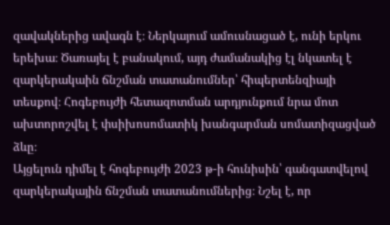զավակներից ավագն է։ Ներկայում ամուսնացած է, ունի երկու երեխա։ Ծառայել է բանակում, այդ ժամանակից էլ նկատել է զարկերակաին ճնշման տատանումներ՝ հիպերտենզիայի տեսքով։ Հոգեբույժի հետազոտման արդյունքում նրա մոտ ախտորոշվել է փսիխոսոմատիկ խանգարման սոմատիզացված ձևը։
Այցելուն դիմել է հոգեբույժի 2023 թ-ի հունիսին՝ գանգատվելով զարկերակային ճնշման տատանումներից։ Նշել է, որ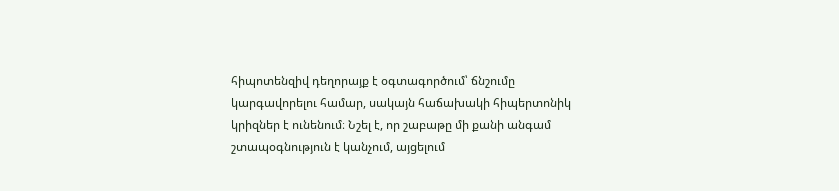հիպոտենզիվ դեղորայք է օգտագործում՝ ճնշումը կարգավորելու համար, սակայն հաճախակի հիպերտոնիկ կրիզներ է ունենում։ Նշել է, որ շաբաթը մի քանի անգամ շտապօգնություն է կանչում, այցելում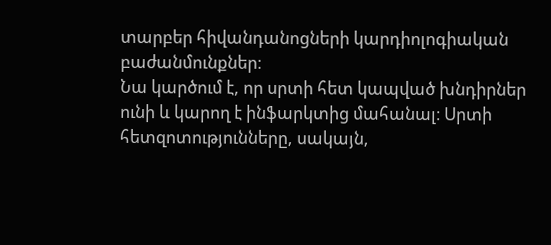տարբեր հիվանդանոցների կարդիոլոգիական բաժանմունքներ։
Նա կարծում է, որ սրտի հետ կապված խնդիրներ ունի և կարող է ինֆարկտից մահանալ։ Սրտի հետզոտությունները, սակայն,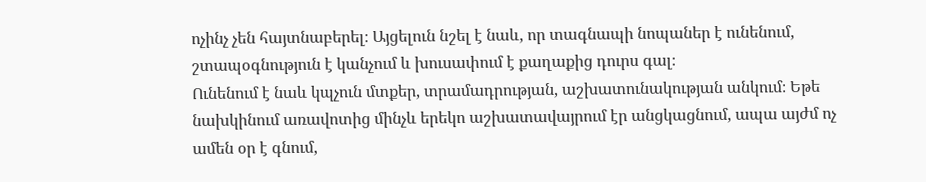ոչինչ չեն հայտնաբերել։ Այցելուն նշել է նաև, որ տագնապի նոպաներ է ունենում, շտապօգնություն է կանչում և խուսափում է քաղաքից դուրս գալ։
Ունենում է նաև կպչուն մտքեր, տրամադրության, աշխատունակության անկում։ Եթե նախկինում առավոտից մինչև երեկո աշխատավայրում էր անցկացնում, ապա այժմ ոչ ամեն օր է գնում,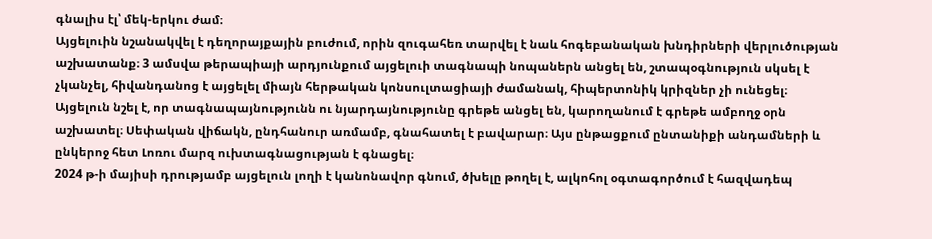գնալիս էլ՝ մեկ-երկու ժամ։
Այցելուին նշանակվել է դեղորայքային բուժում, որին զուգահեռ տարվել է նաև հոգեբանական խնդիրների վերլուծության աշխատանք։ 3 ամսվա թերապիայի արդյունքում այցելուի տագնապի նոպաներն անցել են, շտապօգնություն սկսել է չկանչել, հիվանդանոց է այցելել միայն հերթական կոնսուլտացիայի ժամանակ, հիպերտոնիկ կրիզներ չի ունեցել։
Այցելուն նշել է, որ տագնապայնությունն ու նյարդայնությունը գրեթե անցել են, կարողանում է գրեթե ամբողջ օրն աշխատել։ Սեփական վիճակն, ընդհանուր առմամբ, գնահատել է բավարար։ Այս ընթացքում ընտանիքի անդամների և ընկերոջ հետ Լոռու մարզ ուխտագնացության է գնացել։
2024 թ-ի մայիսի դրությամբ այցելուն լողի է կանոնավոր գնում, ծխելը թողել է, ալկոհոլ օգտագործում է հազվադեպ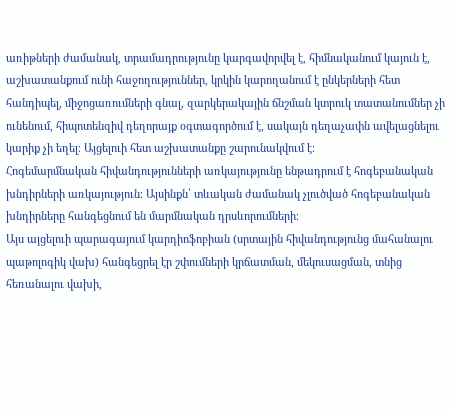առիթների ժամանակ, տրամադրությունը կարգավորվել է, հիմնականում կայուն է, աշխատանքում ունի հաջողություններ, կրկին կարողանում է ընկերների հետ հանդիպել, միջոցառումների գնալ, զարկերակային ճնշման կտրուկ տատանումներ չի ունենում, հիպոտենզիվ դեղորայք օգտագործում է, սակայն դեղաչափն ավելացնելու կարիք չի եղել։ Այցելուի հետ աշխատանքը շարունակվում է։
Հոգեմարմնական հիվանդությունների առկայությունը ենթադրում է հոգեբանական խնդիրների առկայություն։ Այսինքն՝ տևական ժամանակ չլուծված հոգեբանական խնդիրները հանգեցնում են մարմնական դրսևորումների։
Այս այցելուի պարագայում կարդիոֆոբիան (սրտային հիվանդությունց մահանալու պաթոլոգիկ վախ) հանգեցրել էր շփումների կրճատման, մեկուսացման, տնից հեռանալու վախի,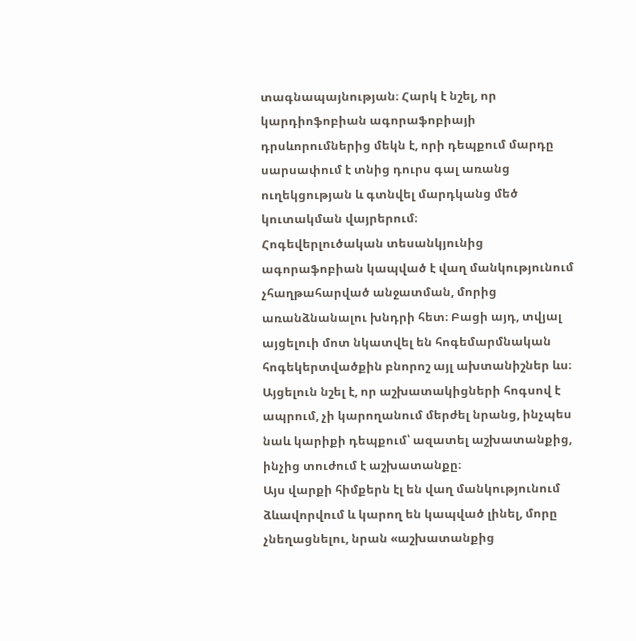տագնապայնության։ Հարկ է նշել, որ կարդիոֆոբիան ագորաֆոբիայի դրսևորումներից մեկն է, որի դեպքում մարդը սարսափում է տնից դուրս գալ առանց ուղեկցության և գտնվել մարդկանց մեծ կուտակման վայրերում։
Հոգեվերլուծական տեսանկյունից ագորաֆոբիան կապված է վաղ մանկությունում չհաղթահարված անջատման, մորից առանձնանալու խնդրի հետ։ Բացի այդ, տվյալ այցելուի մոտ նկատվել են հոգեմարմնական հոգեկերտվածքին բնորոշ այլ ախտանիշներ ևս։ Այցելուն նշել է, որ աշխատակիցների հոգսով է ապրում, չի կարողանում մերժել նրանց, ինչպես նաև կարիքի դեպքում՝ ազատել աշխատանքից, ինչից տուժում է աշխատանքը։
Այս վարքի հիմքերն էլ են վաղ մանկությունում ձևավորվում և կարող են կապված լինել, մորը չնեղացնելու, նրան «աշխատանքից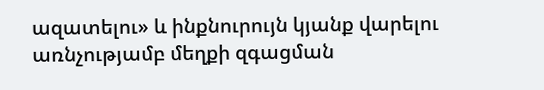ազատելու» և ինքնուրույն կյանք վարելու առնչությամբ մեղքի զգացման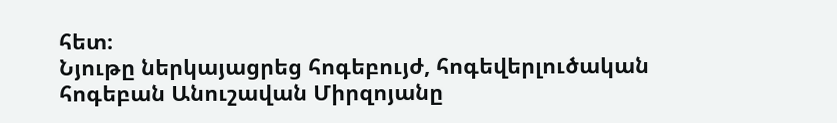հետ։
Նյութը ներկայացրեց հոգեբույժ, հոգեվերլուծական հոգեբան Անուշավան Միրզոյանը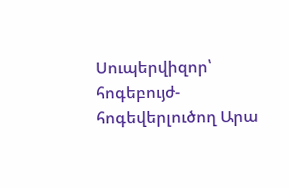Սուպերվիզոր՝ հոգեբույժ-հոգեվերլուծող Արա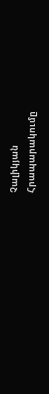Չալիկյան
Հրապարակումը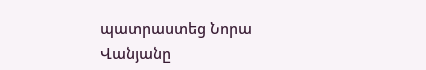պատրաստեց Նորա Վանյանը